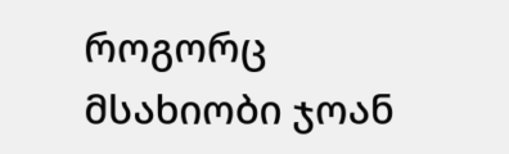როგორც მსახიობი ჯოან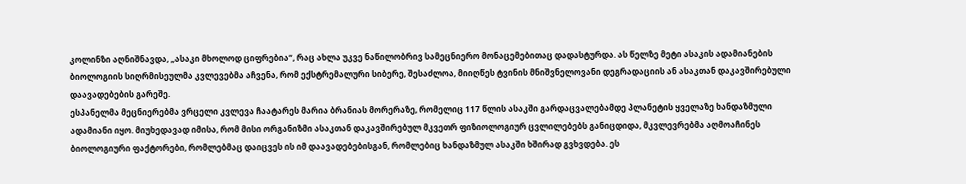კოლინზი აღნიშნავდა, „ასაკი მხოლოდ ციფრებია“, რაც ახლა უკვე ნაწილობრივ სამეცნიერო მონაცემებითაც დადასტურდა. ას წელზე მეტი ასაკის ადამიანების ბიოლოგიის სიღრმისეულმა კვლევებმა აჩვენა, რომ ექსტრემალური სიბერე, შესაძლოა, მიიღწეს ტვინის მნიშვნელოვანი დეგრადაციის ან ასაკთან დაკავშირებული დაავადებების გარეშე.
ესპანელმა მეცნიერებმა ვრცელი კვლევა ჩაატარეს მარია ბრანიას მორერაზე, რომელიც 117 წლის ასაკში გარდაცვალებამდე პლანეტის ყველაზე ხანდაზმული ადამიანი იყო. მიუხედავად იმისა, რომ მისი ორგანიზმი ასაკთან დაკავშირებულ მკვეთრ ფიზიოლოგიურ ცვლილებებს განიცდიდა, მკვლევრებმა აღმოაჩინეს ბიოლოგიური ფაქტორები, რომლებმაც დაიცვეს ის იმ დაავადებებისგან, რომლებიც ხანდაზმულ ასაკში ხშირად გვხვდება. ეს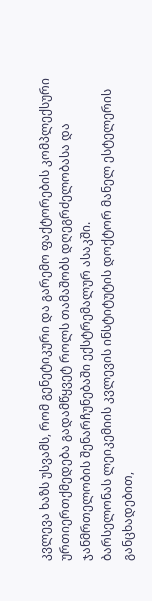კვლევა ხაზს უსვამს, რომ გენეტიკური და გარემო ფაქტორების კომპლექსური ურთიერთქმედება გადამწყვეტ როლს თამაშობს დღეგრძელობასა და ჯანმრთელობის შენარჩუნებაში ექსტრემალურ ასაკში.
ბარსელონას ლეიკემიის კვლევის ინსტიტუტის დოქტორ მანელ ესტელერის განცხადებით,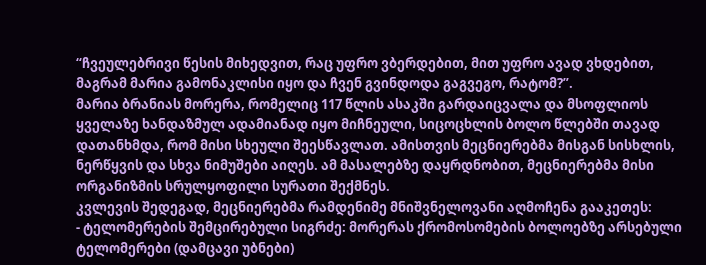“ჩვეულებრივი წესის მიხედვით, რაც უფრო ვბერდებით, მით უფრო ავად ვხდებით, მაგრამ მარია გამონაკლისი იყო და ჩვენ გვინდოდა გაგვეგო, რატომ?”.
მარია ბრანიას მორერა, რომელიც 117 წლის ასაკში გარდაიცვალა და მსოფლიოს ყველაზე ხანდაზმულ ადამიანად იყო მიჩნეული, სიცოცხლის ბოლო წლებში თავად დათანხმდა, რომ მისი სხეული შეესწავლათ. ამისთვის მეცნიერებმა მისგან სისხლის, ნერწყვის და სხვა ნიმუშები აიღეს. ამ მასალებზე დაყრდნობით, მეცნიერებმა მისი ორგანიზმის სრულყოფილი სურათი შექმნეს.
კვლევის შედეგად, მეცნიერებმა რამდენიმე მნიშვნელოვანი აღმოჩენა გააკეთეს:
- ტელომერების შემცირებული სიგრძე: მორერას ქრომოსომების ბოლოებზე არსებული ტელომერები (დამცავი უბნები)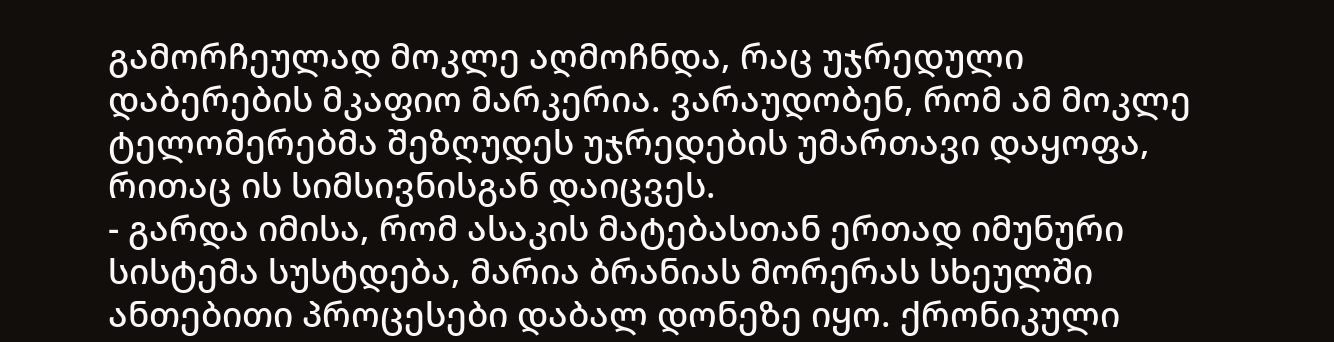გამორჩეულად მოკლე აღმოჩნდა, რაც უჯრედული დაბერების მკაფიო მარკერია. ვარაუდობენ, რომ ამ მოკლე ტელომერებმა შეზღუდეს უჯრედების უმართავი დაყოფა, რითაც ის სიმსივნისგან დაიცვეს.
- გარდა იმისა, რომ ასაკის მატებასთან ერთად იმუნური სისტემა სუსტდება, მარია ბრანიას მორერას სხეულში ანთებითი პროცესები დაბალ დონეზე იყო. ქრონიკული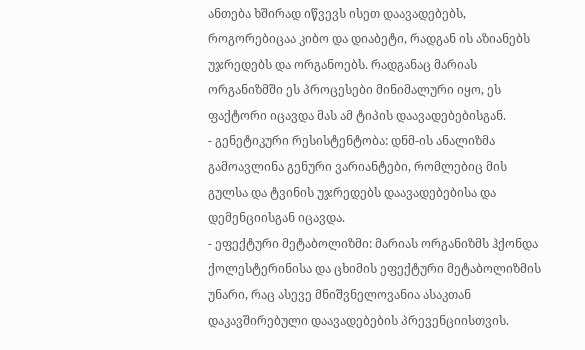ანთება ხშირად იწვევს ისეთ დაავადებებს, როგორებიცაა კიბო და დიაბეტი, რადგან ის აზიანებს უჯრედებს და ორგანოებს. რადგანაც მარიას ორგანიზმში ეს პროცესები მინიმალური იყო, ეს ფაქტორი იცავდა მას ამ ტიპის დაავადებებისგან.
- გენეტიკური რესისტენტობა: დნმ-ის ანალიზმა გამოავლინა გენური ვარიანტები, რომლებიც მის გულსა და ტვინის უჯრედებს დაავადებებისა და დემენციისგან იცავდა.
- ეფექტური მეტაბოლიზმი: მარიას ორგანიზმს ჰქონდა ქოლესტერინისა და ცხიმის ეფექტური მეტაბოლიზმის უნარი, რაც ასევე მნიშვნელოვანია ასაკთან დაკავშირებული დაავადებების პრევენციისთვის.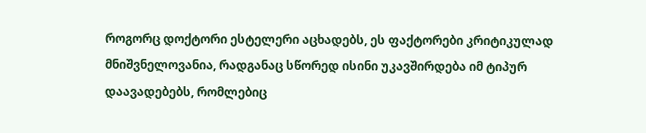როგორც დოქტორი ესტელერი აცხადებს, ეს ფაქტორები კრიტიკულად მნიშვნელოვანია, რადგანაც სწორედ ისინი უკავშირდება იმ ტიპურ დაავადებებს, რომლებიც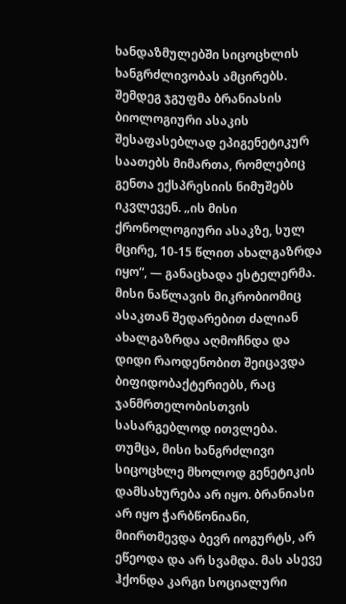ხანდაზმულებში სიცოცხლის ხანგრძლივობას ამცირებს.
შემდეგ ჯგუფმა ბრანიასის ბიოლოგიური ასაკის შესაფასებლად ეპიგენეტიკურ საათებს მიმართა, რომლებიც გენთა ექსპრესიის ნიმუშებს იკვლევენ. „ის მისი ქრონოლოგიური ასაკზე, სულ მცირე, 10-15 წლით ახალგაზრდა იყო“, — განაცხადა ესტელერმა. მისი ნაწლავის მიკრობიომიც ასაკთან შედარებით ძალიან ახალგაზრდა აღმოჩნდა და დიდი რაოდენობით შეიცავდა ბიფიდობაქტერიებს, რაც ჯანმრთელობისთვის სასარგებლოდ ითვლება.
თუმცა, მისი ხანგრძლივი სიცოცხლე მხოლოდ გენეტიკის დამსახურება არ იყო. ბრანიასი არ იყო ჭარბწონიანი, მიირთმევდა ბევრ იოგურტს, არ ეწეოდა და არ სვამდა. მას ასევე ჰქონდა კარგი სოციალური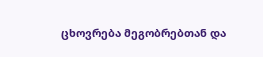ცხოვრება მეგობრებთან და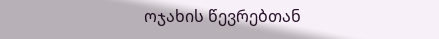ოჯახის წევრებთან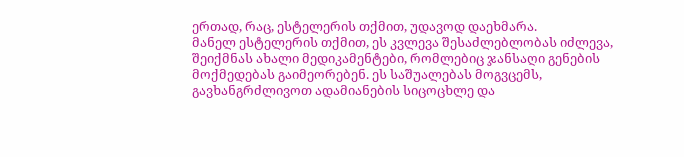ერთად, რაც, ესტელერის თქმით, უდავოდ დაეხმარა.
მანელ ესტელერის თქმით, ეს კვლევა შესაძლებლობას იძლევა, შეიქმნას ახალი მედიკამენტები, რომლებიც ჯანსაღი გენების მოქმედებას გაიმეორებენ. ეს საშუალებას მოგვცემს, გავხანგრძლივოთ ადამიანების სიცოცხლე და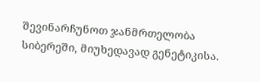შევინარჩუნოთ ჯანმრთელობა სიბერეში, მიუხედავად გენეტიკისა.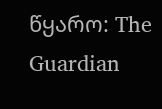წყარო: The Guardian